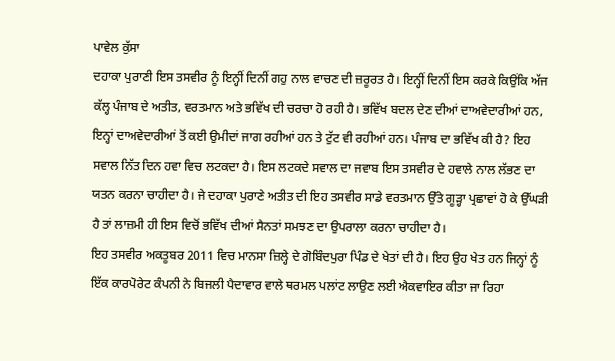ਪਾਵੇਲ ਕੁੱਸਾ
ਦਹਾਕਾ ਪੁਰਾਣੀ ਇਸ ਤਸਵੀਰ ਨੂੰ ਇਨ੍ਹੀਂ ਦਿਨੀਂ ਗਹੁ ਨਾਲ ਵਾਚਣ ਦੀ ਜ਼ਰੂਰਤ ਹੈ। ਇਨ੍ਹੀਂ ਦਿਨੀਂ ਇਸ ਕਰਕੇ ਕਿਉਂਕਿ ਅੱਜ ਕੱਲ੍ਹ ਪੰਜਾਬ ਦੇ ਅਤੀਤ, ਵਰਤਮਾਨ ਅਤੇ ਭਵਿੱਖ ਦੀ ਚਰਚਾ ਹੋ ਰਹੀ ਹੈ। ਭਵਿੱਖ ਬਦਲ ਦੇਣ ਦੀਆਂ ਦਾਅਵੇਦਾਰੀਆਂ ਹਨ, ਇਨ੍ਹਾਂ ਦਾਅਵੇਦਾਰੀਆਂ ਤੋਂ ਕਈ ਉਮੀਦਾਂ ਜਾਗ ਰਹੀਆਂ ਹਨ ਤੇ ਟੁੱਟ ਵੀ ਰਹੀਆਂ ਹਨ। ਪੰਜਾਬ ਦਾ ਭਵਿੱਖ ਕੀ ਹੈ? ਇਹ ਸਵਾਲ ਨਿੱਤ ਦਿਨ ਹਵਾ ਵਿਚ ਲਟਕਦਾ ਹੈ। ਇਸ ਲਟਕਦੇ ਸਵਾਲ ਦਾ ਜਵਾਬ ਇਸ ਤਸਵੀਰ ਦੇ ਹਵਾਲੇ ਨਾਲ ਲੱਭਣ ਦਾ ਯਤਨ ਕਰਨਾ ਚਾਹੀਦਾ ਹੈ। ਜੇ ਦਹਾਕਾ ਪੁਰਾਣੇ ਅਤੀਤ ਦੀ ਇਹ ਤਸਵੀਰ ਸਾਡੇ ਵਰਤਮਾਨ ਉੱਤੇ ਗੂੜ੍ਹਾ ਪ੍ਰਛਾਵਾਂ ਹੋ ਕੇ ਉੱਘੜੀ ਹੈ ਤਾਂ ਲਾਜ਼ਮੀ ਹੀ ਇਸ ਵਿਚੋਂ ਭਵਿੱਖ ਦੀਆਂ ਸੈਨਤਾਂ ਸਮਝਣ ਦਾ ਉਪਰਾਲਾ ਕਰਨਾ ਚਾਹੀਦਾ ਹੈ।
ਇਹ ਤਸਵੀਰ ਅਕਤੂਬਰ 2011 ਵਿਚ ਮਾਨਸਾ ਜ਼ਿਲ੍ਹੇ ਦੇ ਗੋਬਿੰਦਪੁਰਾ ਪਿੰਡ ਦੇ ਖੇਤਾਂ ਦੀ ਹੈ। ਇਹ ਉਹ ਖੇਤ ਹਨ ਜਿਨ੍ਹਾਂ ਨੂੰ ਇੱਕ ਕਾਰਪੋਰੇਟ ਕੰਪਨੀ ਨੇ ਬਿਜਲੀ ਪੈਦਾਵਾਰ ਵਾਲੇ ਥਰਮਲ ਪਲਾਂਟ ਲਾਉਣ ਲਈ ਐਕਵਾਇਰ ਕੀਤਾ ਜਾ ਰਿਹਾ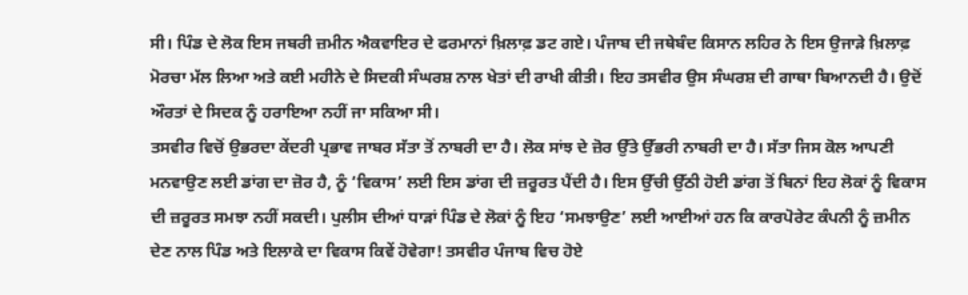ਸੀ। ਪਿੰਡ ਦੇ ਲੋਕ ਇਸ ਜਬਰੀ ਜ਼ਮੀਨ ਐਕਵਾਇਰ ਦੇ ਫਰਮਾਨਾਂ ਖ਼ਿਲਾਫ਼ ਡਟ ਗਏ। ਪੰਜਾਬ ਦੀ ਜਥੇਬੰਦ ਕਿਸਾਨ ਲਹਿਰ ਨੇ ਇਸ ਉਜਾੜੇ ਖ਼ਿਲਾਫ਼ ਮੋਰਚਾ ਮੱਲ ਲਿਆ ਅਤੇ ਕਈ ਮਹੀਨੇ ਦੇ ਸਿਦਕੀ ਸੰਘਰਸ਼ ਨਾਲ ਖੇਤਾਂ ਦੀ ਰਾਖੀ ਕੀਤੀ। ਇਹ ਤਸਵੀਰ ਉਸ ਸੰਘਰਸ਼ ਦੀ ਗਾਥਾ ਬਿਆਨਦੀ ਹੈ। ਉਦੋਂ ਔਰਤਾਂ ਦੇ ਸਿਦਕ ਨੂੰ ਹਰਾਇਆ ਨਹੀਂ ਜਾ ਸਕਿਆ ਸੀ।
ਤਸਵੀਰ ਵਿਚੋਂ ਉਭਰਦਾ ਕੇਂਦਰੀ ਪ੍ਰਭਾਵ ਜਾਬਰ ਸੱਤਾ ਤੋਂ ਨਾਬਰੀ ਦਾ ਹੈ। ਲੋਕ ਸਾਂਝ ਦੇ ਜ਼ੋਰ ਉੱਤੇ ਉੱਭਰੀ ਨਾਬਰੀ ਦਾ ਹੈ। ਸੱਤਾ ਜਿਸ ਕੋਲ ਆਪਣੀ ਮਨਵਾਉਣ ਲਈ ਡਾਂਗ ਦਾ ਜ਼ੋਰ ਹੈ, ਨੂੰ ‘ਵਿਕਾਸ’ ਲਈ ਇਸ ਡਾਂਗ ਦੀ ਜ਼ਰੂਰਤ ਪੈਂਦੀ ਹੈ। ਇਸ ਉੱਚੀ ਉੱਠੀ ਹੋਈ ਡਾਂਗ ਤੋਂ ਬਿਨਾਂ ਇਹ ਲੋਕਾਂ ਨੂੰ ਵਿਕਾਸ ਦੀ ਜ਼ਰੂਰਤ ਸਮਝਾ ਨਹੀਂ ਸਕਦੀ। ਪੁਲੀਸ ਦੀਆਂ ਧਾੜਾਂ ਪਿੰਡ ਦੇ ਲੋਕਾਂ ਨੂੰ ਇਹ ‘ਸਮਝਾਉਣ’ ਲਈ ਆਈਆਂ ਹਨ ਕਿ ਕਾਰਪੋਰੇਟ ਕੰਪਨੀ ਨੂੰ ਜ਼ਮੀਨ ਦੇਣ ਨਾਲ ਪਿੰਡ ਅਤੇ ਇਲਾਕੇ ਦਾ ਵਿਕਾਸ ਕਿਵੇਂ ਹੋਵੇਗਾ! ਤਸਵੀਰ ਪੰਜਾਬ ਵਿਚ ਹੋਏ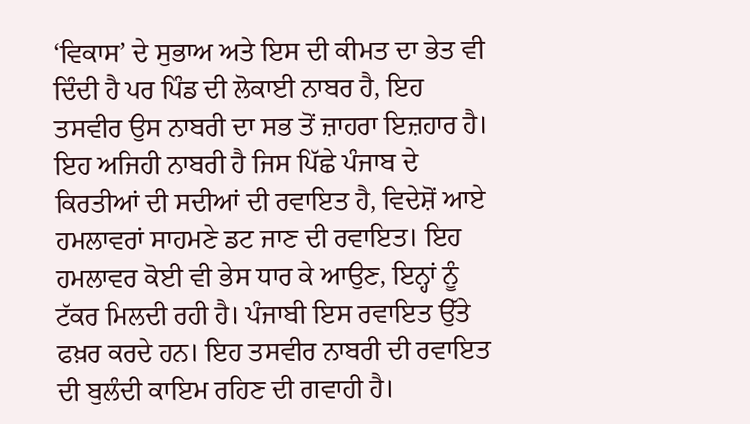‘ਵਿਕਾਸ’ ਦੇ ਸੁਭਾਅ ਅਤੇ ਇਸ ਦੀ ਕੀਮਤ ਦਾ ਭੇਤ ਵੀ ਦਿੰਦੀ ਹੈ ਪਰ ਪਿੰਡ ਦੀ ਲੋਕਾਈ ਨਾਬਰ ਹੈ, ਇਹ ਤਸਵੀਰ ਉਸ ਨਾਬਰੀ ਦਾ ਸਭ ਤੋਂ ਜ਼ਾਹਰਾ ਇਜ਼ਹਾਰ ਹੈ।
ਇਹ ਅਜਿਹੀ ਨਾਬਰੀ ਹੈ ਜਿਸ ਪਿੱਛੇ ਪੰਜਾਬ ਦੇ ਕਿਰਤੀਆਂ ਦੀ ਸਦੀਆਂ ਦੀ ਰਵਾਇਤ ਹੈ, ਵਿਦੇਸ਼ੋਂ ਆਏ ਹਮਲਾਵਰਾਂ ਸਾਹਮਣੇ ਡਟ ਜਾਣ ਦੀ ਰਵਾਇਤ। ਇਹ ਹਮਲਾਵਰ ਕੋਈ ਵੀ ਭੇਸ ਧਾਰ ਕੇ ਆਉਣ, ਇਨ੍ਹਾਂ ਨੂੰ ਟੱਕਰ ਮਿਲਦੀ ਰਹੀ ਹੈ। ਪੰਜਾਬੀ ਇਸ ਰਵਾਇਤ ਉੱਤੇ ਫਖ਼ਰ ਕਰਦੇ ਹਨ। ਇਹ ਤਸਵੀਰ ਨਾਬਰੀ ਦੀ ਰਵਾਇਤ ਦੀ ਬੁਲੰਦੀ ਕਾਇਮ ਰਹਿਣ ਦੀ ਗਵਾਹੀ ਹੈ।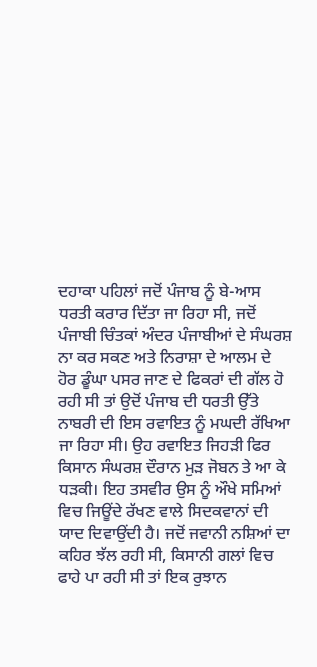ਦਹਾਕਾ ਪਹਿਲਾਂ ਜਦੋਂ ਪੰਜਾਬ ਨੂੰ ਬੇ-ਆਸ ਧਰਤੀ ਕਰਾਰ ਦਿੱਤਾ ਜਾ ਰਿਹਾ ਸੀ, ਜਦੋਂ ਪੰਜਾਬੀ ਚਿੰਤਕਾਂ ਅੰਦਰ ਪੰਜਾਬੀਆਂ ਦੇ ਸੰਘਰਸ਼ ਨਾ ਕਰ ਸਕਣ ਅਤੇ ਨਿਰਾਸ਼ਾ ਦੇ ਆਲਮ ਦੇ ਹੋਰ ਡੂੰਘਾ ਪਸਰ ਜਾਣ ਦੇ ਫਿਕਰਾਂ ਦੀ ਗੱਲ ਹੋ ਰਹੀ ਸੀ ਤਾਂ ਉਦੋਂ ਪੰਜਾਬ ਦੀ ਧਰਤੀ ਉੱਤੇ ਨਾਬਰੀ ਦੀ ਇਸ ਰਵਾਇਤ ਨੂੰ ਮਘਦੀ ਰੱਖਿਆ ਜਾ ਰਿਹਾ ਸੀ। ਉਹ ਰਵਾਇਤ ਜਿਹੜੀ ਫਿਰ ਕਿਸਾਨ ਸੰਘਰਸ਼ ਦੌਰਾਨ ਮੁੜ ਜੋਬਨ ਤੇ ਆ ਕੇ ਧੜਕੀ। ਇਹ ਤਸਵੀਰ ਉਸ ਨੂੰ ਔਖੇ ਸਮਿਆਂ ਵਿਚ ਜਿਊਂਦੇ ਰੱਖਣ ਵਾਲੇ ਸਿਦਕਵਾਨਾਂ ਦੀ ਯਾਦ ਦਿਵਾਉਂਦੀ ਹੈ। ਜਦੋਂ ਜਵਾਨੀ ਨਸ਼ਿਆਂ ਦਾ ਕਹਿਰ ਝੱਲ ਰਹੀ ਸੀ, ਕਿਸਾਨੀ ਗਲਾਂ ਵਿਚ ਫਾਹੇ ਪਾ ਰਹੀ ਸੀ ਤਾਂ ਇਕ ਰੁਝਾਨ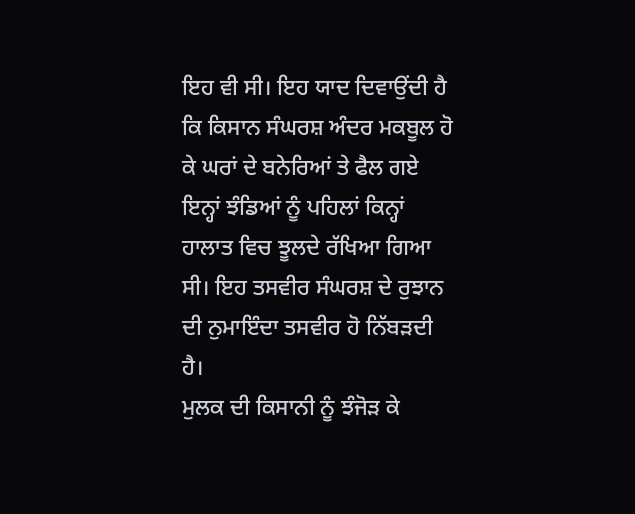ਇਹ ਵੀ ਸੀ। ਇਹ ਯਾਦ ਦਿਵਾਉਂਦੀ ਹੈ ਕਿ ਕਿਸਾਨ ਸੰਘਰਸ਼ ਅੰਦਰ ਮਕਬੂਲ ਹੋ ਕੇ ਘਰਾਂ ਦੇ ਬਨੇਰਿਆਂ ਤੇ ਫੈਲ ਗਏ ਇਨ੍ਹਾਂ ਝੰਡਿਆਂ ਨੂੰ ਪਹਿਲਾਂ ਕਿਨ੍ਹਾਂ ਹਾਲਾਤ ਵਿਚ ਝੂਲਦੇ ਰੱਖਿਆ ਗਿਆ ਸੀ। ਇਹ ਤਸਵੀਰ ਸੰਘਰਸ਼ ਦੇ ਰੁਝਾਨ ਦੀ ਨੁਮਾਇੰਦਾ ਤਸਵੀਰ ਹੋ ਨਿੱਬੜਦੀ ਹੈ।
ਮੁਲਕ ਦੀ ਕਿਸਾਨੀ ਨੂੰ ਝੰਜੋੜ ਕੇ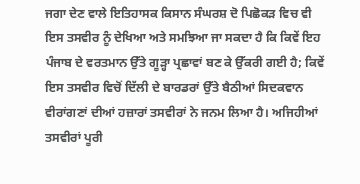ਜਗਾ ਦੇਣ ਵਾਲੇ ਇਤਿਹਾਸਕ ਕਿਸਾਨ ਸੰਘਰਸ਼ ਦੋ ਪਿਛੋਕੜ ਵਿਚ ਵੀ ਇਸ ਤਸਵੀਰ ਨੂੰ ਦੇਖਿਆ ਅਤੇ ਸਮਝਿਆ ਜਾ ਸਕਦਾ ਹੈ ਕਿ ਕਿਵੇਂ ਇਹ ਪੰਜਾਬ ਦੇ ਵਰਤਮਾਨ ਉੱਤੇ ਗੂੜ੍ਹਾ ਪ੍ਰਛਾਵਾਂ ਬਣ ਕੇ ਉੱਕਰੀ ਗਈ ਹੈ; ਕਿਵੇਂ ਇਸ ਤਸਵੀਰ ਵਿਚੋਂ ਦਿੱਲੀ ਦੇ ਬਾਰਡਰਾਂ ਉੱਤੇ ਬੈਠੀਆਂ ਸਿਦਕਵਾਨ ਵੀਰਾਂਗਣਾਂ ਦੀਆਂ ਹਜ਼ਾਰਾਂ ਤਸਵੀਰਾਂ ਨੇ ਜਨਮ ਲਿਆ ਹੈ। ਅਜਿਹੀਆਂ ਤਸਵੀਰਾਂ ਪੂਰੀ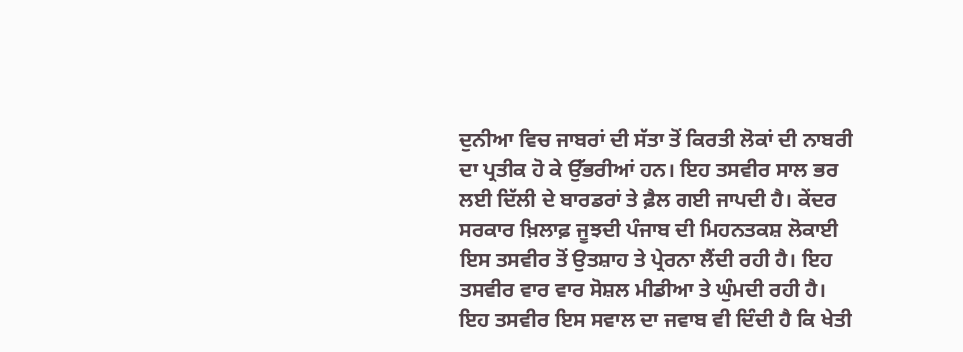ਦੁਨੀਆ ਵਿਚ ਜਾਬਰਾਂ ਦੀ ਸੱਤਾ ਤੋਂ ਕਿਰਤੀ ਲੋਕਾਂ ਦੀ ਨਾਬਰੀ ਦਾ ਪ੍ਰਤੀਕ ਹੋ ਕੇ ਉੱਭਰੀਆਂ ਹਨ। ਇਹ ਤਸਵੀਰ ਸਾਲ ਭਰ ਲਈ ਦਿੱਲੀ ਦੇ ਬਾਰਡਰਾਂ ਤੇ ਫ਼ੈਲ ਗਈ ਜਾਪਦੀ ਹੈ। ਕੇਂਦਰ ਸਰਕਾਰ ਖ਼ਿਲਾਫ਼ ਜੂਝਦੀ ਪੰਜਾਬ ਦੀ ਮਿਹਨਤਕਸ਼ ਲੋਕਾਈ ਇਸ ਤਸਵੀਰ ਤੋਂ ਉਤਸ਼ਾਹ ਤੇ ਪ੍ਰੇਰਨਾ ਲੈਂਦੀ ਰਹੀ ਹੈ। ਇਹ ਤਸਵੀਰ ਵਾਰ ਵਾਰ ਸੋਸ਼ਲ ਮੀਡੀਆ ਤੇ ਘੁੰਮਦੀ ਰਹੀ ਹੈ।
ਇਹ ਤਸਵੀਰ ਇਸ ਸਵਾਲ ਦਾ ਜਵਾਬ ਵੀ ਦਿੰਦੀ ਹੈ ਕਿ ਖੇਤੀ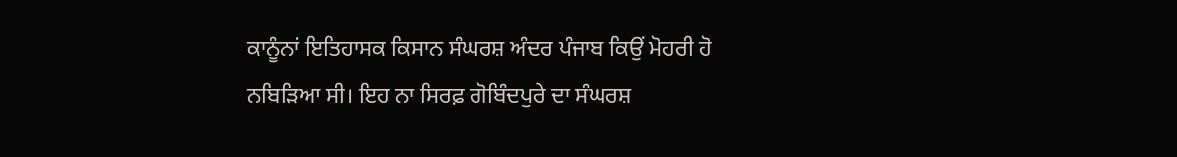ਕਾਨੂੰਨਾਂ ਇਤਿਹਾਸਕ ਕਿਸਾਨ ਸੰਘਰਸ਼ ਅੰਦਰ ਪੰਜਾਬ ਕਿਉਂ ਮੋਹਰੀ ਹੋ ਨਬਿੜਿਆ ਸੀ। ਇਹ ਨਾ ਸਿਰਫ਼ ਗੋਬਿੰਦਪੁਰੇ ਦਾ ਸੰਘਰਸ਼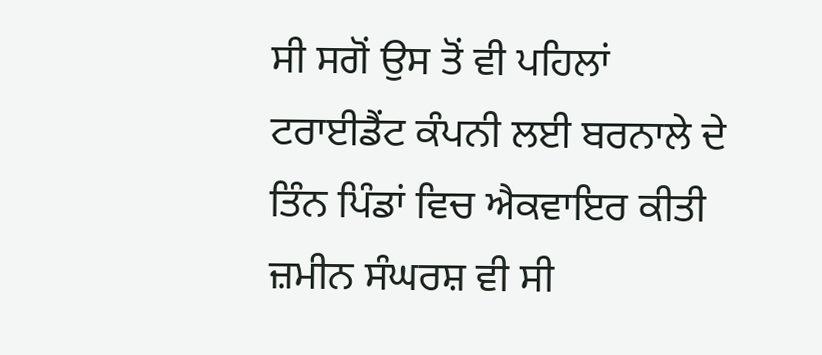ਸੀ ਸਗੋਂ ਉਸ ਤੋਂ ਵੀ ਪਹਿਲਾਂ ਟਰਾਈਡੈਂਟ ਕੰਪਨੀ ਲਈ ਬਰਨਾਲੇ ਦੇ ਤਿੰਨ ਪਿੰਡਾਂ ਵਿਚ ਐਕਵਾਇਰ ਕੀਤੀ ਜ਼ਮੀਨ ਸੰਘਰਸ਼ ਵੀ ਸੀ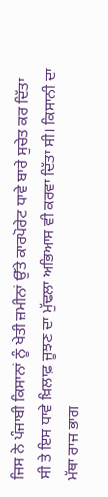ਜਿਸ ਨੇ ਪੰਜਾਬੀ ਕਿਸਾਨਾਂ ਨੂੰ ਖੇਤੀ ਜ਼ਮੀਨਾਂ ਉੱਤੇ ਕਾਰਪੋਰੇਟ ਧਾਵੇ ਬਾਰੇ ਸੁਚੇਤ ਕਰ ਦਿੱਤਾ ਸੀ ਤੇ ਇਸ ਧਾਵੇ ਖ਼ਿਲਾਫ਼ ਜੂਝਣ ਦਾ ਮੁੱਢਲਾ ਅਭਿਆਸ ਵੀ ਕਰਵਾ ਦਿੱਤਾ ਸੀ। ਕਿਸਾਨੀ ਦਾ ਮੱਥਾ ਰਾਜ ਭਾਗ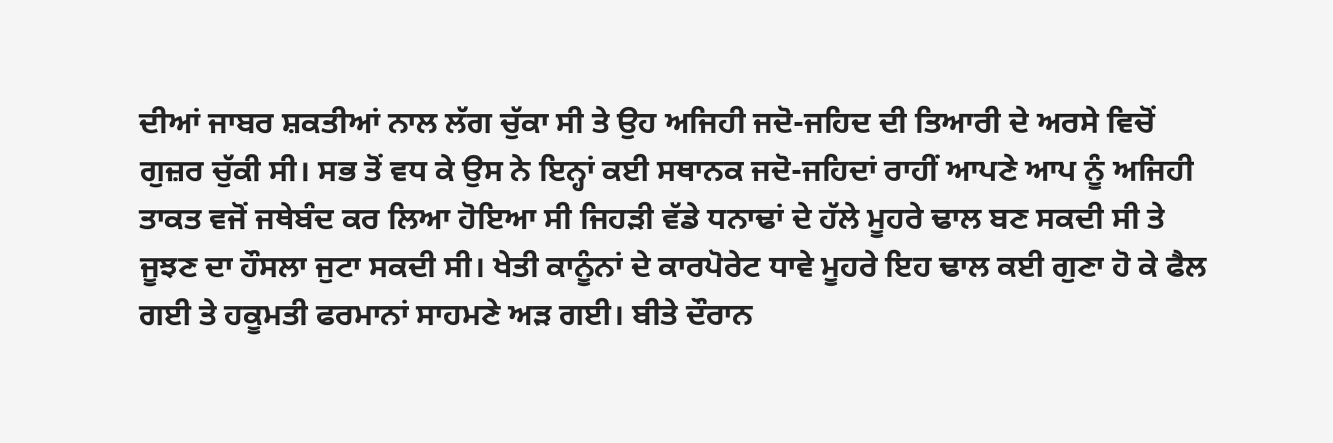ਦੀਆਂ ਜਾਬਰ ਸ਼ਕਤੀਆਂ ਨਾਲ ਲੱਗ ਚੁੱਕਾ ਸੀ ਤੇ ਉਹ ਅਜਿਹੀ ਜਦੋ-ਜਹਿਦ ਦੀ ਤਿਆਰੀ ਦੇ ਅਰਸੇ ਵਿਚੋਂ ਗੁਜ਼ਰ ਚੁੱਕੀ ਸੀ। ਸਭ ਤੋਂ ਵਧ ਕੇ ਉਸ ਨੇ ਇਨ੍ਹਾਂ ਕਈ ਸਥਾਨਕ ਜਦੋ-ਜਹਿਦਾਂ ਰਾਹੀਂ ਆਪਣੇ ਆਪ ਨੂੰ ਅਜਿਹੀ ਤਾਕਤ ਵਜੋਂ ਜਥੇਬੰਦ ਕਰ ਲਿਆ ਹੋਇਆ ਸੀ ਜਿਹੜੀ ਵੱਡੇ ਧਨਾਢਾਂ ਦੇ ਹੱਲੇ ਮੂਹਰੇ ਢਾਲ ਬਣ ਸਕਦੀ ਸੀ ਤੇ ਜੂਝਣ ਦਾ ਹੌਸਲਾ ਜੁਟਾ ਸਕਦੀ ਸੀ। ਖੇਤੀ ਕਾਨੂੰਨਾਂ ਦੇ ਕਾਰਪੋਰੇਟ ਧਾਵੇ ਮੂਹਰੇ ਇਹ ਢਾਲ ਕਈ ਗੁਣਾ ਹੋ ਕੇ ਫੈਲ ਗਈ ਤੇ ਹਕੂਮਤੀ ਫਰਮਾਨਾਂ ਸਾਹਮਣੇ ਅੜ ਗਈ। ਬੀਤੇ ਦੌਰਾਨ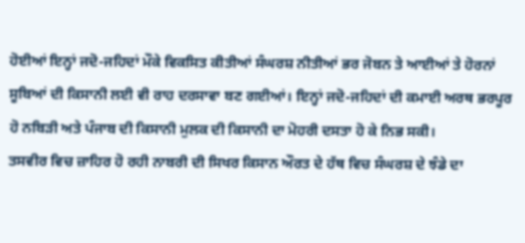ਹੋਈਆਂ ਇਨ੍ਹਾਂ ਜਦੋ-ਜਹਿਦਾਂ ਮੌਕੇ ਵਿਕਸਿਤ ਕੀਤੀਆਂ ਸੰਘਰਸ਼ ਨੀਤੀਆਂ ਭਰ ਜੋਬਨ ਤੇ ਆਈਆਂ ਤੇ ਹੋਰਨਾਂ ਸੂਬਿਆਂ ਦੀ ਕਿਸਾਨੀ ਲਈ ਵੀ ਰਾਹ ਦਰਸਾਵਾ ਬਣ ਗਈਆਂ। ਇਨ੍ਹਾਂ ਜਦੋ-ਜਹਿਦਾਂ ਦੀ ਕਮਾਈ ਅਰਥ ਭਰਪੂਰ ਹੋ ਨਬਿੜੀ ਅਤੇ ਪੰਜਾਬ ਦੀ ਕਿਸਾਨੀ ਮੁਲਕ ਦੀ ਕਿਸਾਨੀ ਦਾ ਮੋਹਰੀ ਦਸਤਾ ਹੋ ਕੇ ਨਿਭ ਸਕੀ।
ਤਸਵੀਰ ਵਿਚ ਜ਼ਾਹਿਰ ਹੋ ਰਹੀ ਨਾਬਰੀ ਦੀ ਸਿਖਰ ਕਿਸਾਨ ਔਰਤ ਦੇ ਹੱਥ ਵਿਚ ਸੰਘਰਸ਼ ਦੇ ਝੰਡੇ ਦਾ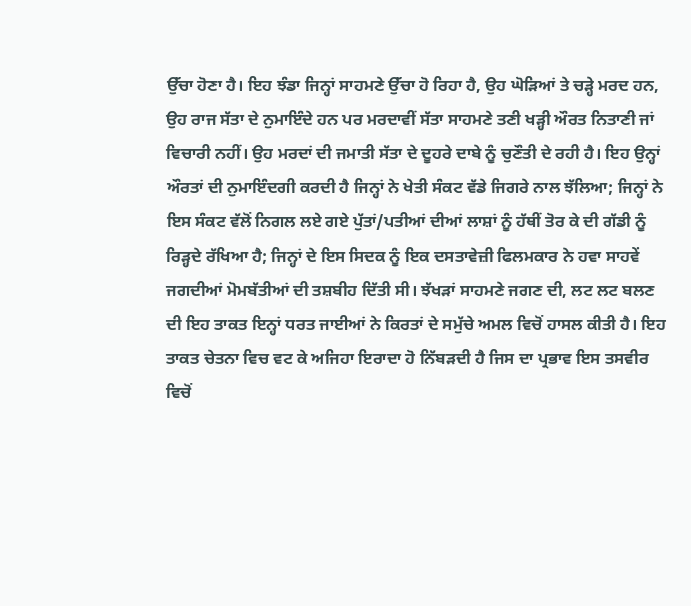ਉੱਚਾ ਹੋਣਾ ਹੈ। ਇਹ ਝੰਡਾ ਜਿਨ੍ਹਾਂ ਸਾਹਮਣੇ ਉੱਚਾ ਹੋ ਰਿਹਾ ਹੈ, ਉਹ ਘੋੜਿਆਂ ਤੇ ਚੜ੍ਹੇ ਮਰਦ ਹਨ, ਉਹ ਰਾਜ ਸੱਤਾ ਦੇ ਨੁਮਾਇੰਦੇ ਹਨ ਪਰ ਮਰਦਾਵੀਂ ਸੱਤਾ ਸਾਹਮਣੇ ਤਣੀ ਖੜ੍ਹੀ ਔਰਤ ਨਿਤਾਣੀ ਜਾਂ ਵਿਚਾਰੀ ਨਹੀਂ। ਉਹ ਮਰਦਾਂ ਦੀ ਜਮਾਤੀ ਸੱਤਾ ਦੇ ਦੂਹਰੇ ਦਾਬੇ ਨੂੰ ਚੁਣੌਤੀ ਦੇ ਰਹੀ ਹੈ। ਇਹ ਉਨ੍ਹਾਂ ਔਰਤਾਂ ਦੀ ਨੁਮਾਇੰਦਗੀ ਕਰਦੀ ਹੈ ਜਿਨ੍ਹਾਂ ਨੇ ਖੇਤੀ ਸੰਕਟ ਵੱਡੇ ਜਿਗਰੇ ਨਾਲ ਝੱਲਿਆ; ਜਿਨ੍ਹਾਂ ਨੇ ਇਸ ਸੰਕਟ ਵੱਲੋਂ ਨਿਗਲ ਲਏ ਗਏ ਪੁੱਤਾਂ/ਪਤੀਆਂ ਦੀਆਂ ਲਾਸ਼ਾਂ ਨੂੰ ਹੱਥੀਂ ਤੋਰ ਕੇ ਦੀ ਗੱਡੀ ਨੂੰ ਰਿੜ੍ਹਦੇ ਰੱਖਿਆ ਹੈ; ਜਿਨ੍ਹਾਂ ਦੇ ਇਸ ਸਿਦਕ ਨੂੰ ਇਕ ਦਸਤਾਵੇਜ਼ੀ ਫਿਲਮਕਾਰ ਨੇ ਹਵਾ ਸਾਹਵੇਂ ਜਗਦੀਆਂ ਮੋਮਬੱਤੀਆਂ ਦੀ ਤਸ਼ਬੀਹ ਦਿੱਤੀ ਸੀ। ਝੱਖੜਾਂ ਸਾਹਮਣੇ ਜਗਣ ਦੀ, ਲਟ ਲਟ ਬਲਣ ਦੀ ਇਹ ਤਾਕਤ ਇਨ੍ਹਾਂ ਧਰਤ ਜਾਈਆਂ ਨੇ ਕਿਰਤਾਂ ਦੇ ਸਮੁੱਚੇ ਅਮਲ ਵਿਚੋਂ ਹਾਸਲ ਕੀਤੀ ਹੈ। ਇਹ ਤਾਕਤ ਚੇਤਨਾ ਵਿਚ ਵਟ ਕੇ ਅਜਿਹਾ ਇਰਾਦਾ ਹੋ ਨਿੱਬੜਦੀ ਹੈ ਜਿਸ ਦਾ ਪ੍ਰਭਾਵ ਇਸ ਤਸਵੀਰ ਵਿਚੋਂ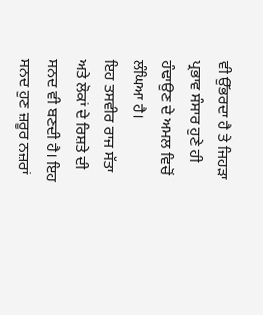ਵੀ ਉੱਭਰਦਾ ਹੈ ਤੇ ਜਿਹੜਾ ਪ੍ਰਭਾਵ ਸੰਸਾਰ ਹੁਣੇ ਹੀ ਹੰਢਾਉਣ ਦੇ ਅਮਲ ਵਿਚੋਂ ਲੰਘਿਆ ਹੈ।
ਇਹ ਤਸਵੀਰ ਰਾਜ ਸੱਤਾ ਅਤੇ ਲੋਕਾਂ ਦੇ ਰਿਸ਼ਤੇ ਦੀ ਸਨਦ ਵੀ ਬਣਦੀ ਹੈ। ਇਹ ਸਨਦ ਹੁਣ ਜ਼ਰੂਰ ਨਜ਼ਰਾਂ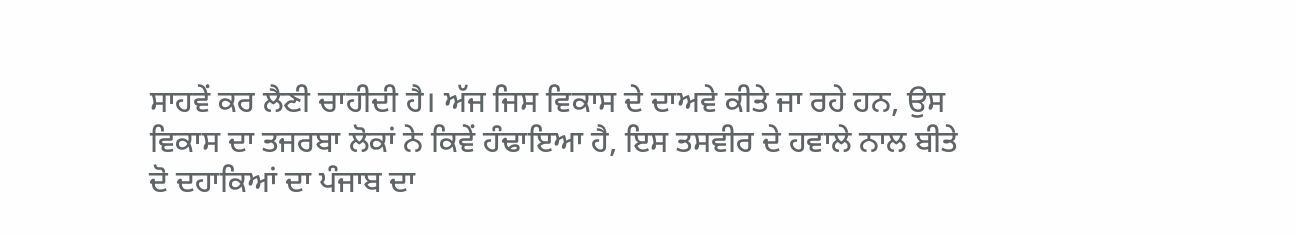ਸਾਹਵੇਂ ਕਰ ਲੈਣੀ ਚਾਹੀਦੀ ਹੈ। ਅੱਜ ਜਿਸ ਵਿਕਾਸ ਦੇ ਦਾਅਵੇ ਕੀਤੇ ਜਾ ਰਹੇ ਹਨ, ਉਸ ਵਿਕਾਸ ਦਾ ਤਜਰਬਾ ਲੋਕਾਂ ਨੇ ਕਿਵੇਂ ਹੰਢਾਇਆ ਹੈ, ਇਸ ਤਸਵੀਰ ਦੇ ਹਵਾਲੇ ਨਾਲ ਬੀਤੇ ਦੋ ਦਹਾਕਿਆਂ ਦਾ ਪੰਜਾਬ ਦਾ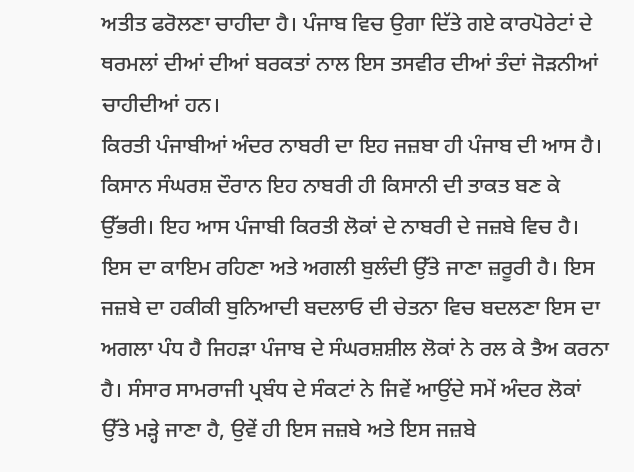ਅਤੀਤ ਫਰੋਲਣਾ ਚਾਹੀਦਾ ਹੈ। ਪੰਜਾਬ ਵਿਚ ਉਗਾ ਦਿੱਤੇ ਗਏ ਕਾਰਪੋਰੇਟਾਂ ਦੇ ਥਰਮਲਾਂ ਦੀਆਂ ਦੀਆਂ ਬਰਕਤਾਂ ਨਾਲ ਇਸ ਤਸਵੀਰ ਦੀਆਂ ਤੰਦਾਂ ਜੋੜਨੀਆਂ ਚਾਹੀਦੀਆਂ ਹਨ।
ਕਿਰਤੀ ਪੰਜਾਬੀਆਂ ਅੰਦਰ ਨਾਬਰੀ ਦਾ ਇਹ ਜਜ਼ਬਾ ਹੀ ਪੰਜਾਬ ਦੀ ਆਸ ਹੈ। ਕਿਸਾਨ ਸੰਘਰਸ਼ ਦੌਰਾਨ ਇਹ ਨਾਬਰੀ ਹੀ ਕਿਸਾਨੀ ਦੀ ਤਾਕਤ ਬਣ ਕੇ ਉੱਭਰੀ। ਇਹ ਆਸ ਪੰਜਾਬੀ ਕਿਰਤੀ ਲੋਕਾਂ ਦੇ ਨਾਬਰੀ ਦੇ ਜਜ਼ਬੇ ਵਿਚ ਹੈ। ਇਸ ਦਾ ਕਾਇਮ ਰਹਿਣਾ ਅਤੇ ਅਗਲੀ ਬੁਲੰਦੀ ਉੱਤੇ ਜਾਣਾ ਜ਼ਰੂਰੀ ਹੈ। ਇਸ ਜਜ਼ਬੇ ਦਾ ਹਕੀਕੀ ਬੁਨਿਆਦੀ ਬਦਲਾਓ ਦੀ ਚੇਤਨਾ ਵਿਚ ਬਦਲਣਾ ਇਸ ਦਾ ਅਗਲਾ ਪੰਧ ਹੈ ਜਿਹੜਾ ਪੰਜਾਬ ਦੇ ਸੰਘਰਸ਼ਸ਼ੀਲ ਲੋਕਾਂ ਨੇ ਰਲ ਕੇ ਤੈਅ ਕਰਨਾ ਹੈ। ਸੰਸਾਰ ਸਾਮਰਾਜੀ ਪ੍ਰਬੰਧ ਦੇ ਸੰਕਟਾਂ ਨੇ ਜਿਵੇਂ ਆਉਂਦੇ ਸਮੇਂ ਅੰਦਰ ਲੋਕਾਂ ਉੱਤੇ ਮੜ੍ਹੇ ਜਾਣਾ ਹੈ, ਉਵੇਂ ਹੀ ਇਸ ਜਜ਼ਬੇ ਅਤੇ ਇਸ ਜਜ਼ਬੇ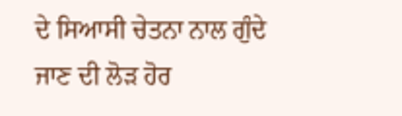ਦੇ ਸਿਆਸੀ ਚੇਤਨਾ ਨਾਲ ਗੁੰਦੇ ਜਾਣ ਦੀ ਲੋੜ ਹੋਰ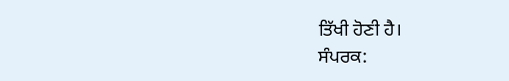ਤਿੱਖੀ ਹੋਣੀ ਹੈ।
ਸੰਪਰਕ: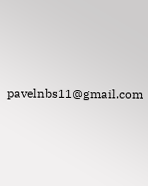pavelnbs11@gmail.com